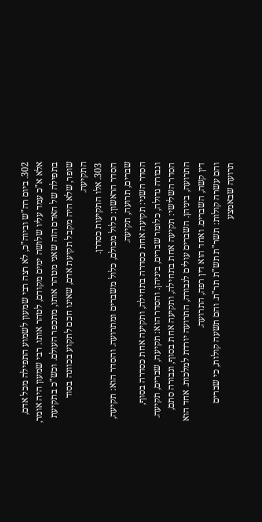302. ביום רה"ש וביוה"כ, לא רצה רבי שמעון לשמוע התפילה מכל אדם, אלא א"כ עמד עליו שלושה ימים מקודם, לטהר אותו. רבי שמעון היה אומר, בתפילה של האדם הזה שאני מטהר אותו, מתכפר העולם. וכש"כ בתקיעת שופר, שלא היה מקבל תקיעת אדם, שאינו חכם לתקוע בכוונה בסוד התקיעה.
303. אלו התקיעות כסדרן.
הסדר הראשון: כלול מכולם, כלול משברים ומתרועה. והסדר הוא: תקיעה, שברים, תרועה, תקיעה.
הסדר השני: תקיעה אחת כסדרה בתחילה, ותקיעה אחת כסדרה בסוף, וגבורה גדולה, כלומר שברים, ביניהן. והסדר הוא: תקיעה, שברים, תקיעה.
הסדר השלישי: תקיעה אחת בתחילה, ותקיעה אחת בסוף, וגבורה סתם, התרועה, ביניהן. השברים עולים לגבורה, התרועה יורדת למלכות. אחד הוא דין קשה, השברים. ואחד הוא דין רפה, התרועה.
והם עשרה קולות: תשר"ת תש"ת תר"ת. והם תשעה קולות, כי שברים תרועה שבאמצע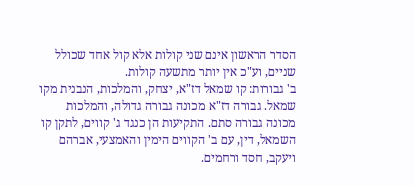הסדר הראשון אינם שני קולות אלא קול אחד שכולל שניים, וע"כ אין יותר מתשעה קולות.
ב' גבורות: קו שמאל דז"א, יצחק, והמלכות, הנבנית מקו שמאל. גבורה דז"א מכונה גבורה גדולה, והמלכות מכונה גבורה סתם. התקיעות הן כנגד ג' קווים, לתקן קו השמאל, דין, עם ב' הקווים הימין והאמצעי, אברהם ויעקב, חסד ורחמים.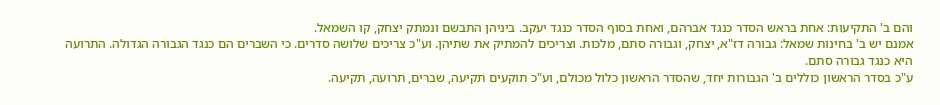והם ב' התקיעות: אחת בראש הסדר כנגד אברהם, ואחת בסוף הסדר כנגד יעקב. ביניהן התבשם ונמתק יצחק, קו השמאל.
אמנם יש ב' בחינות שמאל: גבורה דז"א, יצחק, וגבורה סתם, מלכות. וצריכים להמתיק את שתיהן. וע"כ צריכים שלושה סדרים. כי השברים הם כנגד הגבורה הגדולה. התרועה היא כנגד גבורה סתם.
ע"כ בסדר הראשון כוללים ב' הגבורות יחד, שהסדר הראשון כלול מכולם, וע"כ תוקעים תקיעה, שברים, תרועה, תקיעה.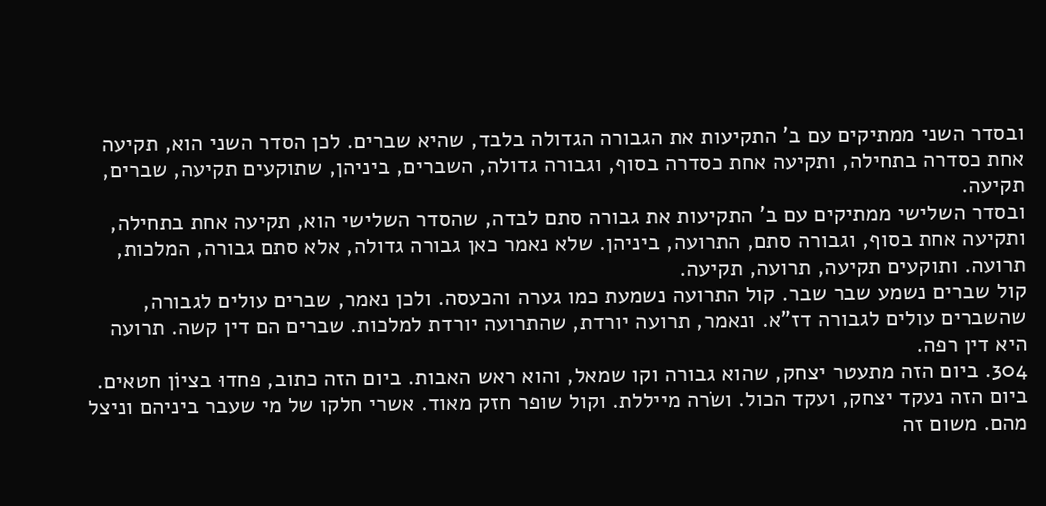ובסדר השני ממתיקים עם ב' התקיעות את הגבורה הגדולה בלבד, שהיא שברים. לכן הסדר השני הוא, תקיעה אחת כסדרה בתחילה, ותקיעה אחת כסדרה בסוף, וגבורה גדולה, השברים, ביניהן, שתוקעים תקיעה, שברים, תקיעה.
ובסדר השלישי ממתיקים עם ב' התקיעות את גבורה סתם לבדה, שהסדר השלישי הוא, תקיעה אחת בתחילה, ותקיעה אחת בסוף, וגבורה סתם, התרועה, ביניהן. שלא נאמר כאן גבורה גדולה, אלא סתם גבורה, המלכות, תרועה. ותוקעים תקיעה, תרועה, תקיעה.
קול שברים נשמע שבר שבר. קול התרועה נשמעת כמו גערה והכעסה. ולכן נאמר, שברים עולים לגבורה, שהשברים עולים לגבורה דז"א. ונאמר, תרועה יורדת, שהתרועה יורדת למלכות. שברים הם דין קשה. תרועה היא דין רפה.
304. ביום הזה מתעטר יצחק, שהוא גבורה וקו שמאל, והוא ראש האבות. ביום הזה כתוב, פחדוּ בציוֹן חטאים. ביום הזה נעקד יצחק, ועקד הכול. ושׂרה מייללת. וקול שופר חזק מאוד. אשרי חלקו של מי שעבר ביניהם וניצל מהם. משום זה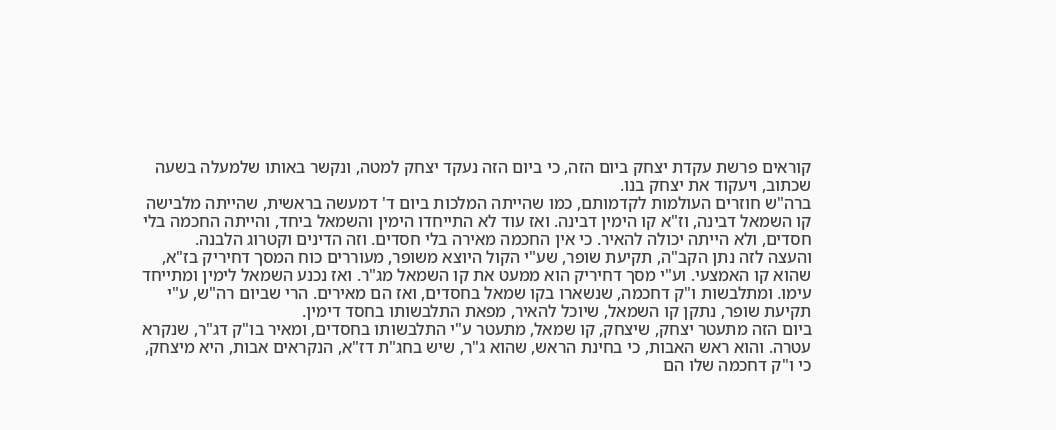קוראים פרשת עקדת יצחק ביום הזה, כי ביום הזה נעקד יצחק למטה, ונקשר באותו שלמעלה בשעה שכתוב, ויעקוד את יצחק בנו.
ברה"ש חוזרים העולמות לקדמותם, כמו שהייתה המלכות ביום ד' דמעשה בראשית, שהייתה מלבישה קו השמאל דבינה, וז"א קו הימין דבינה. ואז עוד לא התייחדו הימין והשמאל ביחד, והייתה החכמה בלי חסדים, ולא הייתה יכולה להאיר. כי אין החכמה מאירה בלי חסדים. וזה הדינים וקטרוג הלבנה.
והעצה לזה נתן הקב"ה, תקיעת שופר, שע"י הקול היוצא משופר, מעוררים כוח המסך דחיריק בז"א, שהוא קו האמצעי. וע"י מסך דחיריק הוא ממעט את קו השמאל מג"ר. ואז נכנע השמאל לימין ומתייחד עימו. ומתלבשות ו"ק דחכמה, שנשארו בקו שמאל בחסדים, ואז הם מאירים. הרי שביום רה"ש, ע"י תקיעת שופר, נתקן קו השמאל, שיוכל להאיר, מפאת התלבשותו בחסד דימין.
ביום הזה מתעטר יצחק, שיצחק, קו שמאל, מתעטר ע"י התלבשותו בחסדים, ומאיר בו"ק דג"ר, שנקרא עטרה. והוא ראש האבות, כי בחינת הראש, שהוא ג"ר, שיש בחג"ת דז"א, הנקראים אבות, היא מיצחק, כי ו"ק דחכמה שלו הם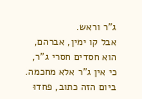ג"ר וראש.
אבל קו ימין, אברהם, הוא חסדים חסרי ג"ר, כי אין ג"ר אלא מחכמה. ביום הזה כתוב, פחדוּ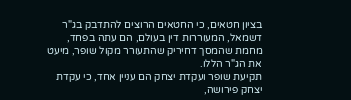בציון חטאים, כי החטאים הרוצים להתדבק בג"ר דשמאל, המעוררות דין בעולם, הם עתה בפחד, מחמת שהמסך דחיריק שהתעורר מקול שופר, מיעט את הג"ר הללו.
תקיעת שופר ועקדת יצחק הם עניין אחד, כי עקדת יצחק פירושה,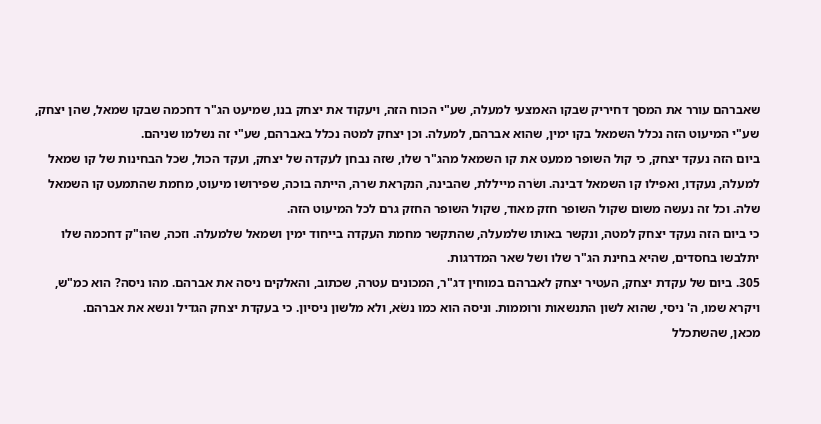שאברהם עורר את המסך דחיריק שבקו האמצעי למעלה, שע"י הכוח הזה, ויעקוד את יצחק בנו, שמיעט הג"ר דחכמה שבקו שמאל, שהן יצחק, שע"י המיעוט הזה נכלל השמאל בקו ימין, שהוא אברהם, למעלה. וכן יצחק למטה נכלל באברהם, שע"י זה נשלמו שניהם.
ביום הזה נעקד יצחק, כי קול השופר ממעט את קו השמאל מהג"ר שלו, שזה נבחן לעקדה של יצחק, ועקד הכול, שכל הבחינות של קו שמאל למעלה, נעקדו, ואפילו קו השמאל דבינה. ושׂרה מייללת, שהבינה, הנקראת שרה, הייתה בוכה, שפירושו מיעוט, מחמת שהתמעט קו השמאל שלה. וכל זה נעשה משום שקול השופר חזק מאוד, שקול השופר החזק גרם לכל המיעוט הזה.
כי ביום הזה נעקד יצחק למטה, ונקשר באותו שלמעלה, שהתקשר מחמת העקדה בייחוד ימין ושמאל שלמעלה. וזכה, שהו"ק דחכמה שלו יתלבשו בחסדים, שהיא בחינת הג"ר שלו ושל שאר המדרגות.
305. ביום של עקדת יצחק, העטיר יצחק לאברהם במוחין דג"ר, המכונים עטרה, שכתוב, והאלקים ניסה את אברהם. מהו ניסה? הוא כמ"ש, ויקרא שמו, ה' ניסי, שהוא לשון התנשאות ורוממות. וניסה הוא כמו נשׂא, ולא מלשון ניסיון. כי בעקדת יצחק הגדיל ונשא את אברהם.
מכאן, שהשתכלל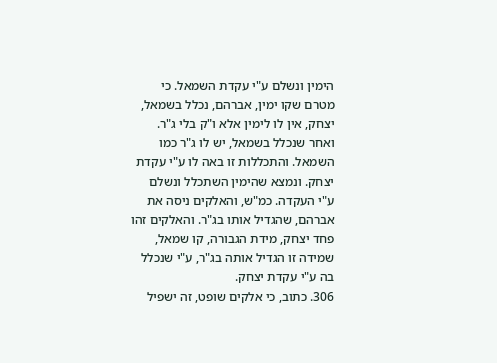הימין ונשלם ע"י עקדת השמאל. כי מטרם שקו ימין, אברהם, נכלל בשמאל, יצחק, אין לו לימין אלא ו"ק בלי ג"ר. ואחר שנכלל בשמאל, יש לו ג"ר כמו השמאל. והתכללות זו באה לו ע"י עקדת יצחק. ונמצא שהימין השתכלל ונשלם ע"י העקדה. כמ"ש, והאלקים ניסה את אברהם, שהגדיל אותו בג"ר. והאלקים זהו פחד יצחק, מידת הגבורה, קו שמאל, שמידה זו הגדיל אותה בג"ר, ע"י שנכלל בה ע"י עקדת יצחק.
306. כתוב, כי אלקים שופט, זה ישפיל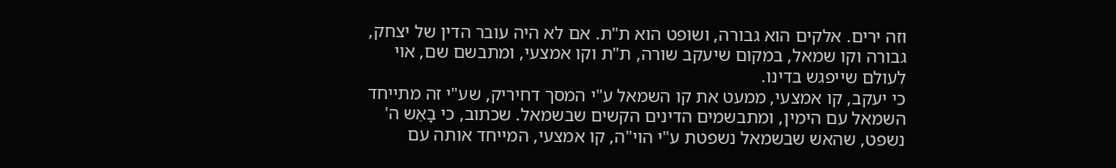וזה ירים. אלקים הוא גבורה, ושופט הוא ת"ת. אם לא היה עובר הדין של יצחק, גבורה וקו שמאל, במקום שיעקב שורה, ת"ת וקו אמצעי, ומתבשם שם, אוי לעולם שייפגש בדינו.
כי יעקב, קו אמצעי, ממעט את קו השמאל ע"י המסך דחיריק, שע"י זה מתייחד השמאל עם הימין, ומתבשמים הדינים הקשים שבשמאל. שכתוב, כי בָאֵש ה' נשפט, שהאש שבשמאל נשפטת ע"י הוי"ה, קו אמצעי, המייחד אותה עם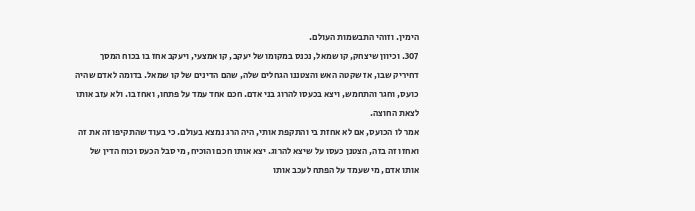הימין. וזוהי התבשמות העולם.
307. וכיוון שיצחק, קו שמאל, נכנס במקומו של יעקב, קו אמצעי, ויעקב אחז בו בכוח המסך דחיריק שבו, אז שקטה האש והצטננו הגחלים שלה, שהם הדינים של קו שמאל. בדומה לאדם שהיה כועס, וחגר והתחמש, ויצא בכעסו להרוג בני אדם. חכם אחד עמד על פתחו, ואחז בו. ולא עזב אותו לצאת החוצה.
אמר לו הכועס, אם לא אחזת בי והתקפת אותי, היה הרג נמצא בעולם. כי בעוד שהתקיפו זה את זה ואחזו זה בזה, הצטנן כעסו על שיצא להרוג. יצא אותו חכם והוכיח, מי סבל הכעס וכוח הדין של אותו אדם, מי שעמד על הפתח לעכב אותו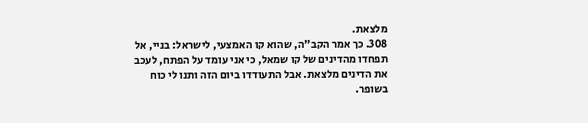מלצאת.
308. כך אמר הקב"ה, שהוא קו האמצעי, לישראל: בניי, אל תפחדו מהדינים של קו שמאל, כי אני עומד על הפתח, לעכב את הדינים מלצאת. אבל התעודדו ביום הזה ותנו לי כוח בשופר.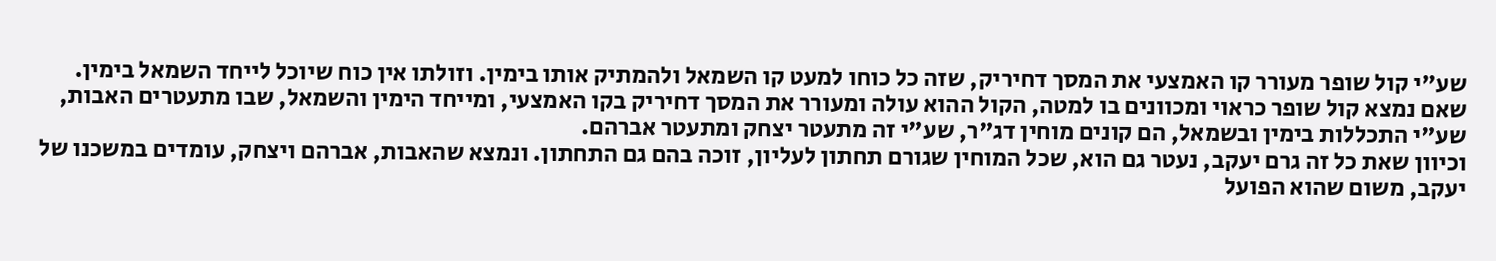שע"י קול שופר מעורר קו האמצעי את המסך דחיריק, שזה כל כוחו למעט קו השמאל ולהמתיק אותו בימין. וזולתו אין כוח שיוכל לייחד השמאל בימין.
שאם נמצא קול שופר כראוי ומכוונים בו למטה, הקול ההוא עולה ומעורר את המסך דחיריק בקו האמצעי, ומייחד הימין והשמאל, שבו מתעטרים האבות, שע"י התכללות בימין ובשמאל, הם קונים מוחין דג"ר, שע"י זה מתעטר יצחק ומתעטר אברהם.
וכיוון שאת כל זה גרם יעקב, נעטר גם הוא, שכל המוחין שגורם תחתון לעליון, זוכה בהם גם התחתון. ונמצא שהאבות, אברהם ויצחק, עומדים במשכנו של יעקב, משום שהוא הפועל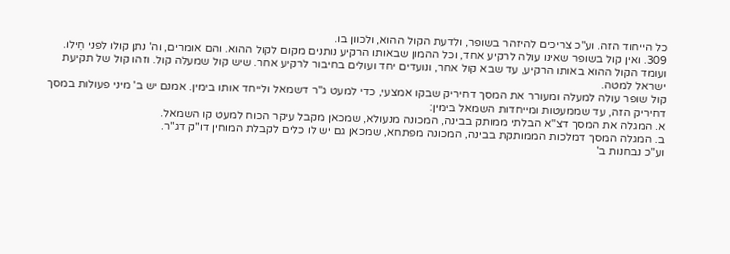כל הייחוד הזה. וע"כ צריכים להיזהר בשופר, ולדעת הקול ההוא, ולכוון בו.
309. ואין קול בשופר שאינו עולה לרקיע אחד, וכל ההמון שבאותו הרקיע נותנים מקום לקול ההוא. והם אומרים, וה' נתן קולו לפני חֵילו. ועומד הקול ההוא באותו הרקיע, עד שבא קול אחר, ונועדים יחד ועולים בחיבור לרקיע אחר. שיש קול שמעלה קול. וזהו קול של תקיעת ישראל למטה.
קול שופר עולה למעלה ומעורר את המסך דחיריק שבקו אמצעי, כדי למעט ג"ר דשמאל ולייחד אותו בימין. אמנם יש ב' מיני פעולות במסך דחיריק הזה, עד שממעטות ומייחדות השמאל בימין:
א. המגלה את המסך דצ"א הבלתי ממותק בבינה, המכונה מנעולא, שמכאן מקבל עיקר הכוח למעט קו השמאל.
ב. המגלה המסך דמלכות הממותקת בבינה, המכונה מפתחא, שמכאן גם יש לו כלים לקבלת המוחין דו"ק דג"ר.
וע"כ נבחנות ב'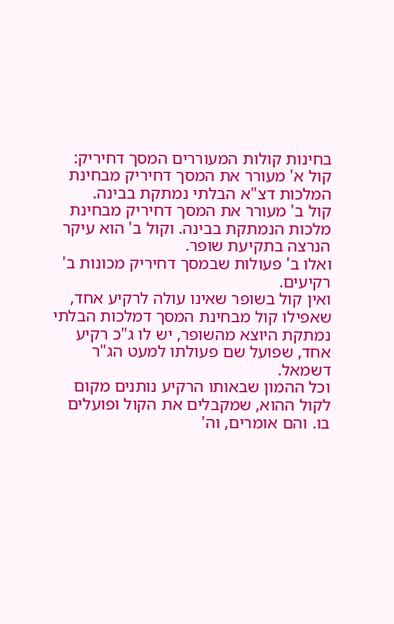בחינות קולות המעוררים המסך דחיריק:
קול א' מעורר את המסך דחיריק מבחינת המלכות דצ"א הבלתי נמתקת בבינה.
קול ב' מעורר את המסך דחיריק מבחינת מלכות הנמתקת בבינה. וקול ב' הוא עיקר הנרצה בתקיעת שופר.
ואלו ב' פעולות שבמסך דחיריק מכונות ב' רקיעים.
ואין קול בשופר שאינו עולה לרקיע אחד, שאפילו קול מבחינת המסך דמלכות הבלתי נמתקת היוצא מהשופר, יש לו ג"כ רקיע אחד, שפועל שם פעולתו למעט הג"ר דשמאל.
וכל ההמון שבאותו הרקיע נותנים מקום לקול ההוא, שמקבלים את הקול ופועלים בו. והם אומרים, וה'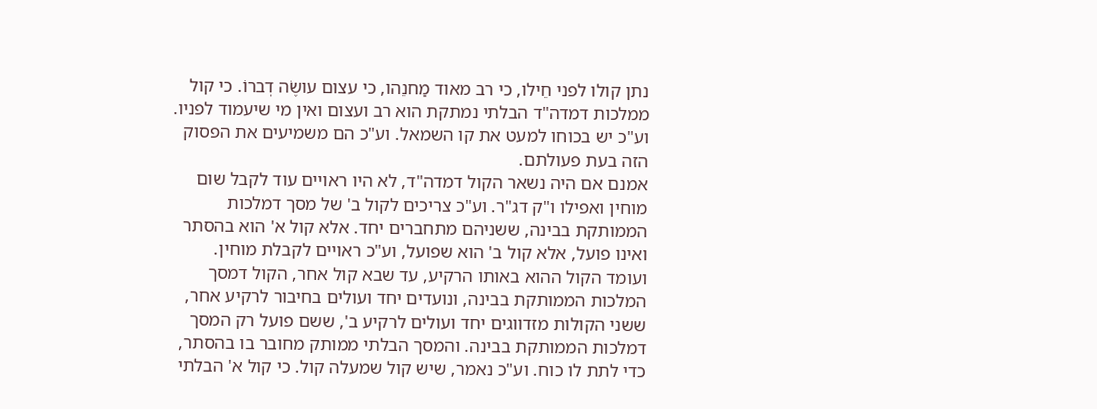נתן קולו לפני חֵילו, כי רב מאוד מַחנֵהו, כי עצום עושֶׂה דְברוֹ. כי קול ממלכות דמדה"ד הבלתי נמתקת הוא רב ועצום ואין מי שיעמוד לפניו. וע"כ יש בכוחו למעט את קו השמאל. וע"כ הם משמיעים את הפסוק הזה בעת פעולתם.
אמנם אם היה נשאר הקול דמדה"ד, לא היו ראויים עוד לקבל שום מוחין ואפילו ו"ק דג"ר. וע"כ צריכים לקול ב' של מסך דמלכות הממותקת בבינה, ששניהם מתחברים יחד. אלא קול א' הוא בהסתר ואינו פועל, אלא קול ב' הוא שפועל, וע"כ ראויים לקבלת מוחין.
ועומד הקול ההוא באותו הרקיע, עד שבא קול אחר, הקול דמסך המלכות הממותקת בבינה, ונועדים יחד ועולים בחיבור לרקיע אחר, ששני הקולות מזדווגים יחד ועולים לרקיע ב', ששם פועל רק המסך דמלכות הממותקת בבינה. והמסך הבלתי ממותק מחובר בו בהסתר, כדי לתת לו כוח. וע"כ נאמר, שיש קול שמעלה קול. כי קול א' הבלתי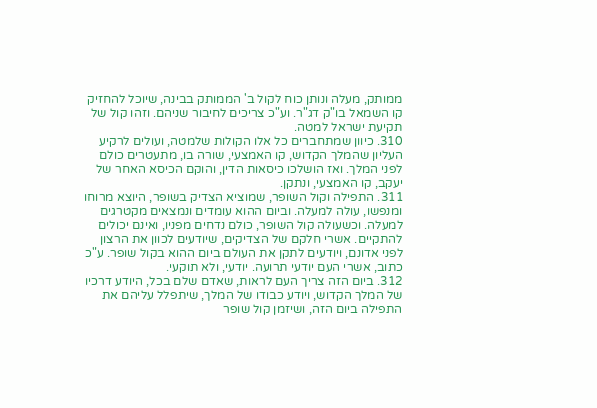ממותק, מעלה ונותן כוח לקול ב' הממותק בבינה, שיוכל להחזיק קו השמאל בו"ק דג"ר. וע"כ צריכים לחיבור שניהם. וזהו קול של תקיעת ישראל למטה.
310. כיוון שמתחברים כל אלו הקולות שלמטה, ועולים לרקיע העליון שהמלך הקדוש, קו האמצעי, שורה בו, מתעטרים כולם לפני המלך. ואז הושלכו כיסאות הדין, והוקם הכיסא האחר של יעקב, קו האמצעי, ונתקן.
311. התפילה וקול השופר, שמוציא הצדיק בשופר, היוצא מרוחו ומנפשו, עולה למעלה. וביום ההוא עומדים ונמצאים מקטרגים למעלה. וכשעולה קול השופר, כולם נדחים מפניו, ואינם יכולים להתקיים. אשרי חלקם של הצדיקים, שיודעים לכוון את הרצון לפני אדונם, ויודעים לתקן את העולם ביום ההוא בקול שופר. ע"כ כתוב, אשרי העם יודעי תרועה. יודעי, ולא תוקעי.
312. ביום הזה צריך העם לראות, שאדם שלם בכל, היודע דרכיו של המלך הקדוש, ויודע כבודו של המלך, שיתפלל עליהם את התפילה ביום הזה, ושיזמן קול שופר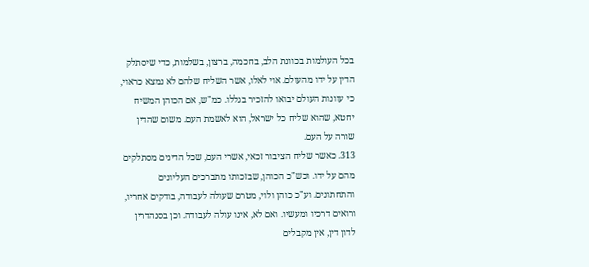בכל העולמות בכוונת הלב, בחכמה, ברצון, בשלמות, כדי שיסתלק הדין על ידו מהעולם. אוי לאלו, אשר השליח שלהם לא נמצא כראוי, כי עוונות העולם יבואו להזכיר בגללו. כמ"ש, אם הכוהן המשיח יחטא, שהוא שליח כל ישראל, הוא לאשמת העם. משום שהדין שורה על העם.
313. כאשר שליח הציבור זכאי, אשרי העם, שכל הדינים מסתלקים מהם על ידו. וכש"כ הכוהן, שבזכותו מתברכים העליונים והתחתונים. וע"כ כוהן ולוי, מטרם שעולה לעבודה, בודקים אחריו, ורואים דרכיו ומעשיו. ואם לא, אינו עולה לעבודה. וכן בסנהדרין לדון דין, אין מקבלים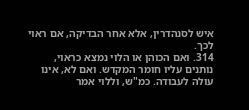איש לסנהדרין, אלא אחר הבדיקה, אם ראוי לכך.
314. ואם הכוהן או הלוי נמצא כראוי, נותנים עליו חומר המקדש. ואם לא, אינו עולה לעבודה. כמ"ש, וללוי אמר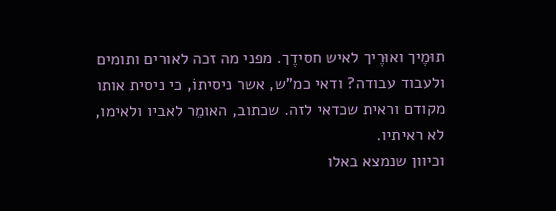תוּמֶיך ואוּרֶיך לאיש חסידֶך. מפני מה זכה לאורים ותומים ולעבוד עבודה? ודאי כמ"ש, אשר ניסיתוֹ, כי ניסית אותו מקודם וראית שכדאי לזה. שכתוב, האומֵר לאביו ולאימו, לא ראיתיו.
וכיוון שנמצא באלו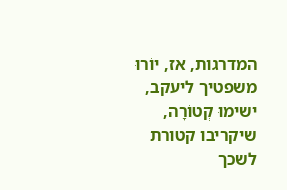המדרגות, אז, יוֹרוּ משפטיך ליעקב, ישימוּ קְטוֹרָה, שיקריבו קטורת לשכך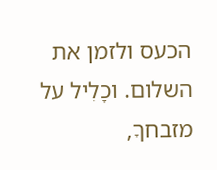הכעס ולזמן את השלום. וכָלִיל על מזבחךָ,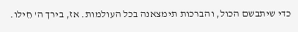כדי שיתבשם הכול, והברכות תימצאנה בכל העולמות. אז, בירך ה' חֵילו.